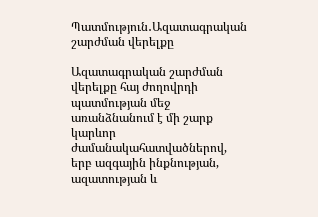Պատմություն․Ազատագրական շարժման վերելքը

Ազատագրական շարժման վերելքը հայ ժողովրդի պատմության մեջ առանձնանում է մի շարք կարևոր ժամանակահատվածներով, երբ ազգային ինքնության, ազատության և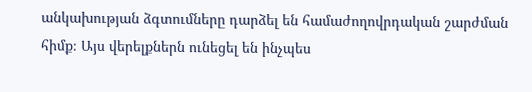անկախության ձգտումները դարձել են համաժողովրդական շարժման հիմք։ Այս վերելքներն ունեցել են ինչպես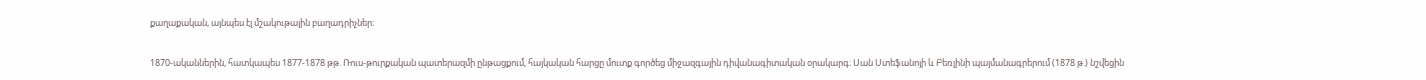քաղաքական, այնպես էլ մշակութային բաղադրիչներ։

1870-ականներին, հատկապես 1877-1878 թթ. Ռուս-թուրքական պատերազմի ընթացքում, հայկական հարցը մուտք գործեց միջազգային դիվանագիտական օրակարգ։ Սան Ստեֆանոյի և Բեռլինի պայմանագրերում (1878 թ.) նշվեցին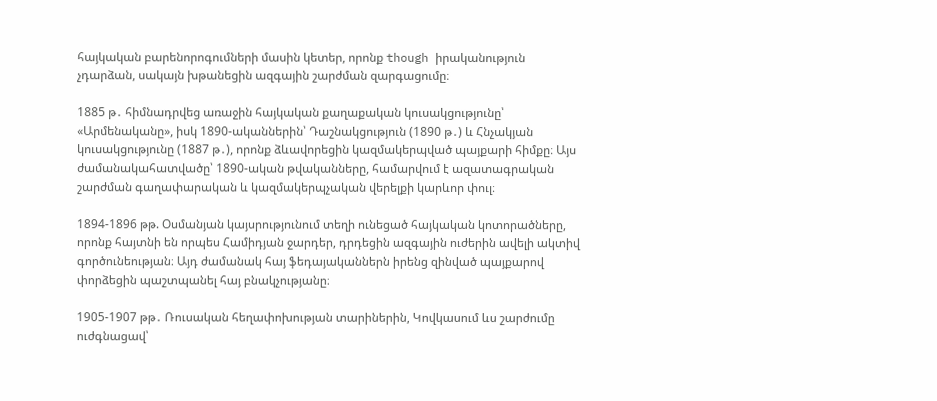հայկական բարենորոգումների մասին կետեր, որոնք though իրականություն չդարձան, սակայն խթանեցին ազգային շարժման զարգացումը։

1885 թ․ հիմնադրվեց առաջին հայկական քաղաքական կուսակցությունը՝ «Արմենականը», իսկ 1890-ականներին՝ Դաշնակցություն (1890 թ․) և Հնչակյան կուսակցությունը (1887 թ․), որոնք ձևավորեցին կազմակերպված պայքարի հիմքը։ Այս ժամանակահատվածը՝ 1890-ական թվականները, համարվում է ազատագրական շարժման գաղափարական և կազմակերպչական վերելքի կարևոր փուլ։

1894-1896 թթ. Օսմանյան կայսրությունում տեղի ունեցած հայկական կոտորածները, որոնք հայտնի են որպես Համիդյան ջարդեր, դրդեցին ազգային ուժերին ավելի ակտիվ գործունեության։ Այդ ժամանակ հայ ֆեդայականներն իրենց զինված պայքարով փորձեցին պաշտպանել հայ բնակչությանը։

1905-1907 թթ․ Ռուսական հեղափոխության տարիներին, Կովկասում ևս շարժումը ուժգնացավ՝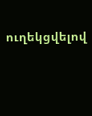ուղեկցվելով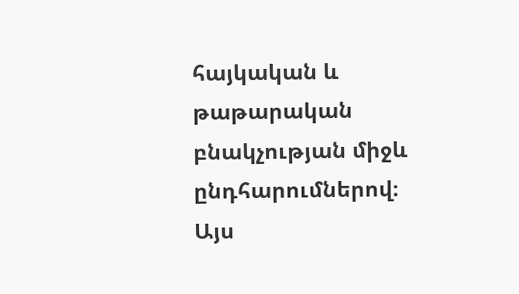հայկական և թաթարական բնակչության միջև ընդհարումներով։ Այս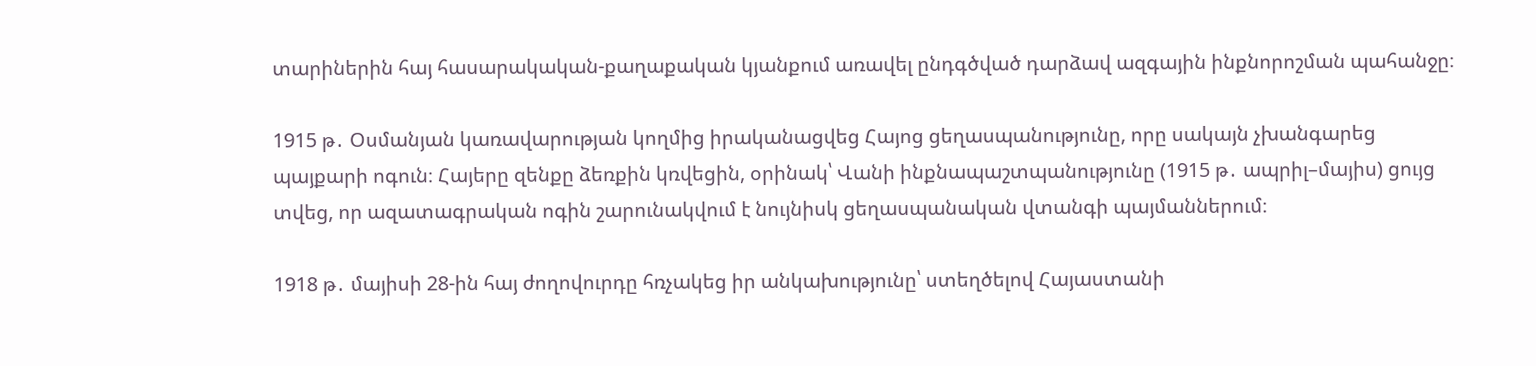տարիներին հայ հասարակական-քաղաքական կյանքում առավել ընդգծված դարձավ ազգային ինքնորոշման պահանջը։

1915 թ․ Օսմանյան կառավարության կողմից իրականացվեց Հայոց ցեղասպանությունը, որը սակայն չխանգարեց պայքարի ոգուն։ Հայերը զենքը ձեռքին կռվեցին, օրինակ՝ Վանի ինքնապաշտպանությունը (1915 թ․ ապրիլ–մայիս) ցույց տվեց, որ ազատագրական ոգին շարունակվում է նույնիսկ ցեղասպանական վտանգի պայմաններում։

1918 թ․ մայիսի 28-ին հայ ժողովուրդը հռչակեց իր անկախությունը՝ ստեղծելով Հայաստանի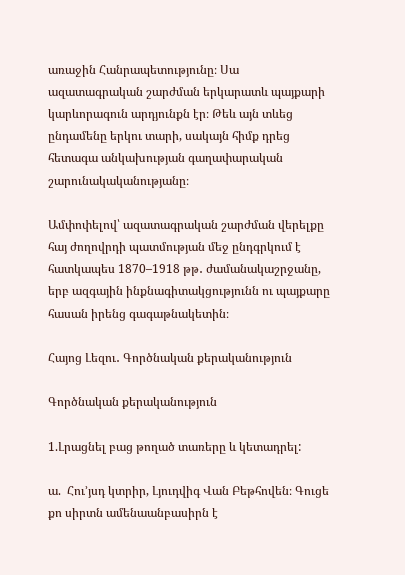առաջին Հանրապետությունը։ Սա ազատագրական շարժման երկարատև պայքարի կարևորագուն արդյունքն էր։ Թեև այն տևեց ընդամենը երկու տարի, սակայն հիմք դրեց հետագա անկախության գաղափարական շարունակականությանը։

Ամփոփելով՝ ազատագրական շարժման վերելքը հայ ժողովրդի պատմության մեջ ընդգրկում է հատկապես 1870–1918 թթ․ ժամանակաշրջանը, երբ ազգային ինքնագիտակցությունն ու պայքարը հասան իրենց գագաթնակետին։

Հայոց Լեզու․ Գործնական քերականություն

Գործնական քերականություն

1.Լրացնել բաց թողած տառերը և կետադրել:

ա.  Հու’յսդ կտրիր, Լյուդվիգ Վան Բեթհովեն։ Գուցե քո սիրտն ամենաանբասիրն է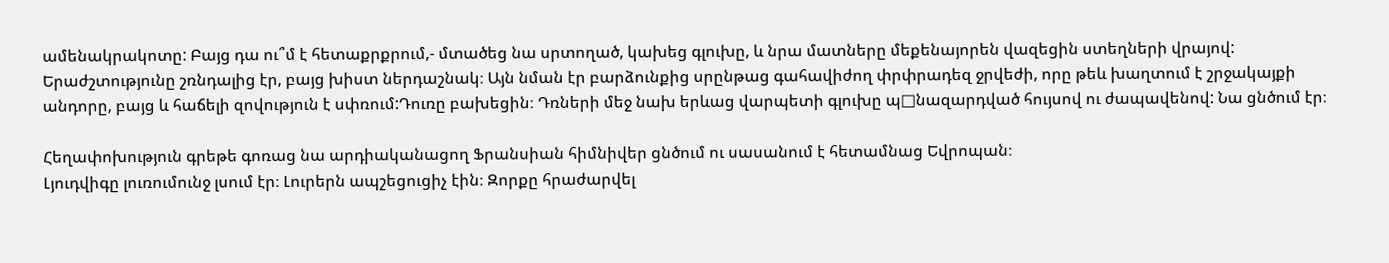ամենակրակոտը: Բայց դա ու՞մ է հետաքրքրում,- մտածեց նա սրտողած, կախեց գլուխը, և նրա մատները մեքենայորեն վազեցին ստեղների վրայով: Երաժշտությունը շռնդալից էր, բայց խիստ ներդաշնակ։ Այն նման էր բարձունքից սրընթաց գահավիժող փրփրադեզ ջրվեժի, որը թեև խաղտում է շրջակայքի անդորը, բայց և հաճելի զովություն է սփռում:Դուռը բախեցին։ Դռների մեջ նախ երևաց վարպետի գլուխը պ□նազարդված հույսով ու ժապավենով: Նա ցնծում էր։

Հեղափոխություն գրեթե գոռաց նա արդիականացող Ֆրանսիան հիմնիվեր ցնծում ու սասանում է հետամնաց Եվրոպան։
Լյուդվիգը լուռումունջ լսում էր։ Լուրերն ապշեցուցիչ էին։ Զորքը հրաժարվել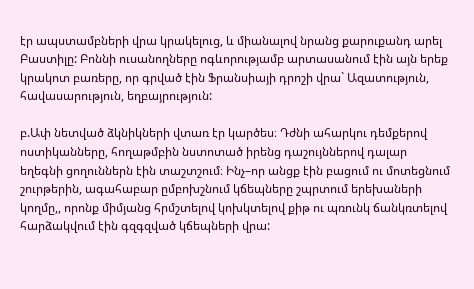էր ապստամբների վրա կրակելուց, և միանալով նրանց քարուքանդ արել Բաստիլը: Բոննի ուսանողները ոգևորությամբ արտասանում էին այն երեք կրակոտ բառերը, որ գրված էին Ֆրանսիայի դրոշի վրա` Ազատություն, հավասարություն, եղբայրություն:

բ.Ափ նետված ձկնիկների վտառ էր կարծես։ Դժնի ահարկու դեմքերով ոստիկանները, հողաթմբին նստոտած իրենց դաշույններով դալար եղեգնի ցողուններն էին տաշտշում։ Ինչ–որ անցք էին բացում ու մոտեցնում շուրթերին, ագահաբար ըմբոխշնում կճեպները շպրտում երեխաների կողմը,, որոնք միմյանց հրմշտելով կոխկտելով քիթ ու պռունկ ճանկռտելով հարձակվում էին գզգզված կճեպների վրա: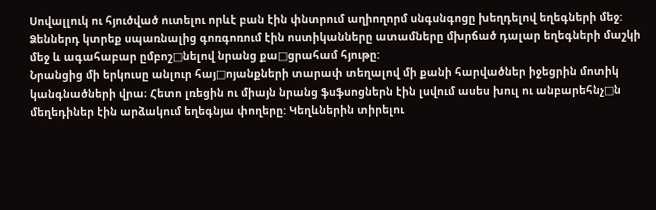Սովալլուկ ու հյուծված ուտելու որևէ բան էին փնտրում աղիողորմ սնգսնգոցը խեղդելով եղեգների մեջ:
Ձեններդ կտրեք սպառնալից գոռգոռում էին ոստիկանները ատամները մխրճած դալար եղեգների մաշկի մեջ և ագահաբար ըմբոշ□նելով նրանց քա□ցրահամ հյութը:
Նրանցից մի երկուսը անլուր հայ□ոյանքների տարափ տեղալով մի քանի հարվածներ իջեցրին մոտիկ կանգնածների վրա։ Հետո լռեցին ու միայն նրանց ֆսֆսոցներն էին լսվում ասես խուլ ու անբարեհնչ□ն մեղեդիներ էին արձակում եղեգնյա փողերը: Կեղևներին տիրելու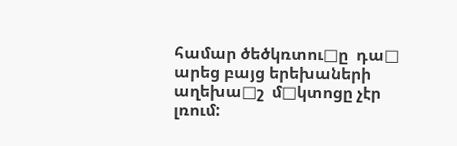համար ծեծկռտու□ը  դա□ արեց բայց երեխաների աղեխա□շ  մ□կտոցը չէր լռում: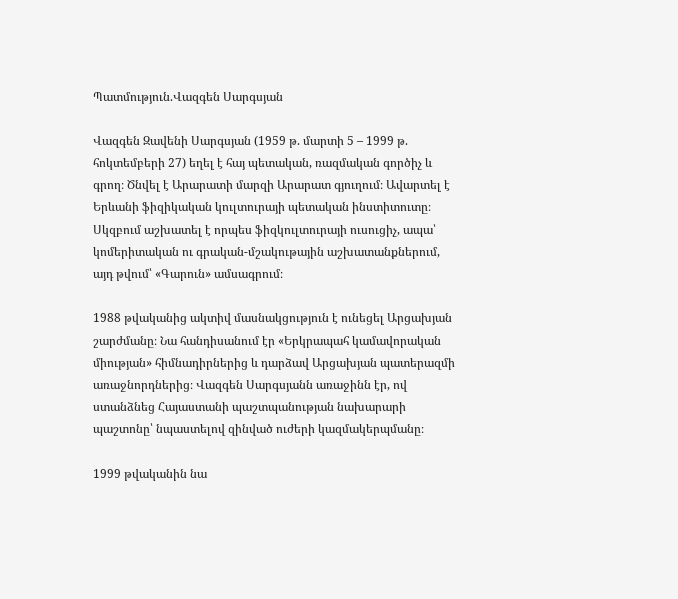Պատմություն.Վազգեն Սարգսյան

Վազգեն Զավենի Սարգսյան (1959 թ. մարտի 5 – 1999 թ. հոկտեմբերի 27) եղել է հայ պետական, ռազմական գործիչ և գրող։ Ծնվել է Արարատի մարզի Արարատ գյուղում։ Ավարտել է Երևանի ֆիզիկական կուլտուրայի պետական ինստիտուտը։ Սկզբում աշխատել է որպես ֆիզկուլտուրայի ուսուցիչ, ապա՝ կոմերիտական ու գրական-մշակութային աշխատանքներում, այդ թվում՝ «Գարուն» ամսագրում։

1988 թվականից ակտիվ մասնակցություն է ունեցել Արցախյան շարժմանը։ Նա հանդիսանում էր «Երկրապահ կամավորական միության» հիմնադիրներից և դարձավ Արցախյան պատերազմի առաջնորդներից։ Վազգեն Սարգսյանն առաջինն էր, ով ստանձնեց Հայաստանի պաշտպանության նախարարի պաշտոնը՝ նպաստելով զինված ուժերի կազմակերպմանը։

1999 թվականին նա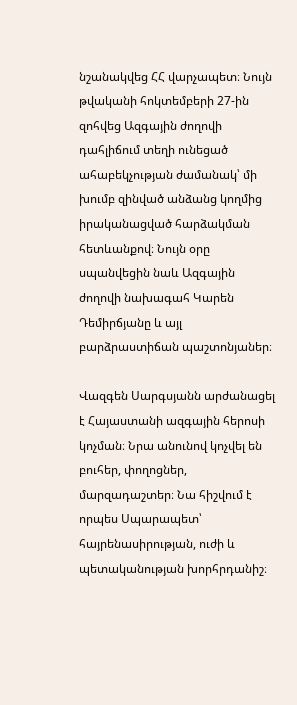նշանակվեց ՀՀ վարչապետ։ Նույն թվականի հոկտեմբերի 27-ին զոհվեց Ազգային ժողովի դահլիճում տեղի ունեցած ահաբեկչության ժամանակ՝ մի խումբ զինված անձանց կողմից իրականացված հարձակման հետևանքով։ Նույն օրը սպանվեցին նաև Ազգային ժողովի նախագահ Կարեն Դեմիրճյանը և այլ բարձրաստիճան պաշտոնյաներ։

Վազգեն Սարգսյանն արժանացել է Հայաստանի ազգային հերոսի կոչման։ Նրա անունով կոչվել են բուհեր, փողոցներ, մարզադաշտեր։ Նա հիշվում է որպես Սպարապետ՝ հայրենասիրության, ուժի և պետականության խորհրդանիշ։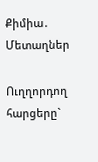Քիմիա․ Մետաղներ

Ուղղորդող   հարցերը`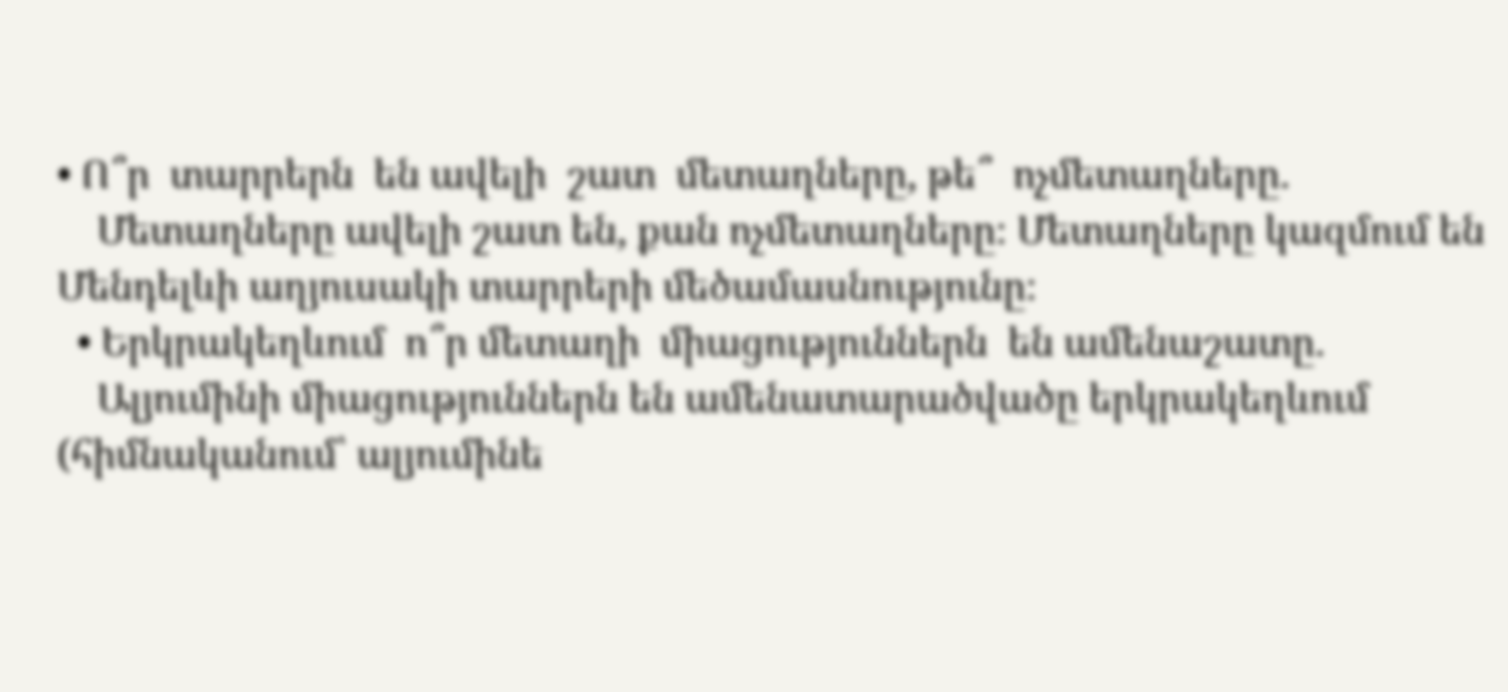• Ո՞ր  տարրերն  են ավելի  շատ  մետաղները, թե՞  ոչմետաղները.
    Մետաղները ավելի շատ են, քան ոչմետաղները։ Մետաղները կազմում են Մենդելևի աղյուսակի տարրերի մեծամասնությունը։
  • Երկրակեղևում  ո՞ր մետաղի  միացություններն  են ամենաշատը.
    Ալյումինի միացություններն են ամենատարածվածը երկրակեղևում (հիմնականում՝ ալյումինե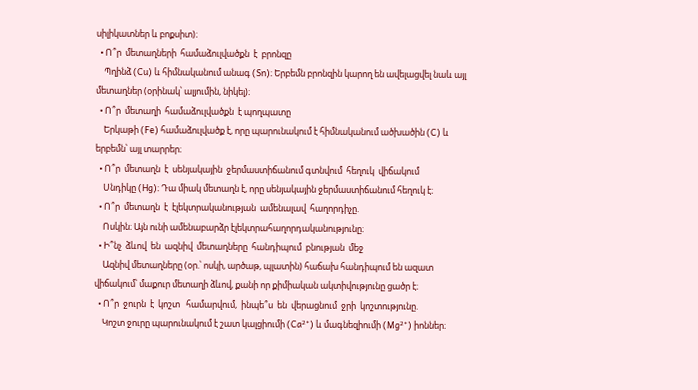սիլիկատներ և բոքսիտ)։
  • Ո՞ր  մետաղների  համաձուլվածքն  է  բրոնզը
    Պղինձ (Cu) և հիմնականում անագ (Sn)։ Երբեմն բրոնզին կարող են ավելացվել նաև այլ մետաղներ (օրինակ՝ ալյումին, նիկել)։
  • Ո՞ր  մետաղի  համաձուլվածքն  է պողպատը
    Երկաթի (Fe) համաձուլվածք է, որը պարունակում է հիմնականում ածխածին (C) և երբեմն՝ այլ տարրեր։
  • Ո՞ր  մետաղն  է  սենյակային  ջերմաստիճանում գտնվում  հեղուկ  վիճակում
    Սնդիկը (Hg)։ Դա միակ մետաղն է, որը սենյակային ջերմաստիճանում հեղուկ է։
  • Ո՞ր  մետաղն  է  էլեկտրականության  ամենալավ  հաղորդիչը.
    Ոսկին։ Այն ունի ամենաբարձր էլեկտրահաղորդականությունը։
  • Ի՞նչ  ձևով  են  ազնիվ  մետաղները  հանդիպում  բնության  մեջ
    Ազնիվ մետաղները (օր.՝ ոսկի, արծաթ, պլատին) հաճախ հանդիպում են ազատ վիճակում՝ մաքուր մետաղի ձևով, քանի որ քիմիական ակտիվությունը ցածր է։
  • Ո՞ր  ջուրն  է  կոշտ   համարվում,  ինպե՞ս  են  վերացնում  ջրի  կոշտությունը.
    Կոշտ ջուրը պարունակում է շատ կալցիումի (Ca²⁺) և մագնեզիումի (Mg²⁺) իոններ։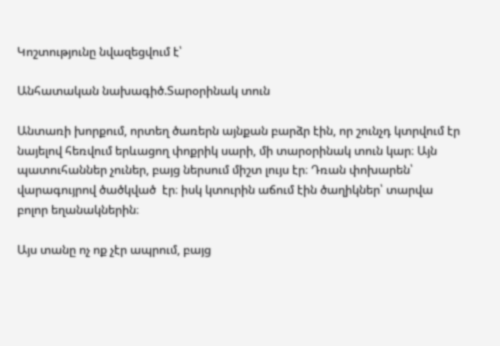Կոշտությունը նվազեցվում է՝

Անհատական նախագիծ.Տարօրինակ տուն

Անտառի խորքում, որտեղ ծառերն այնքան բարձր էին, որ շունչդ կտրվում էր նայելով հեռվում երևացող փոքրիկ սարի, մի տարօրինակ տուն կար։ Այն պատուհաններ չուներ, բայց ներսում միշտ լույս էր։ Դռան փոխարեն՝ վարագույրով ծածկված  էր։ իսկ կտուրին աճում էին ծաղիկներ՝ տարվա բոլոր եղանակներին։

Այս տանը ոչ ոք չէր ապրում, բայց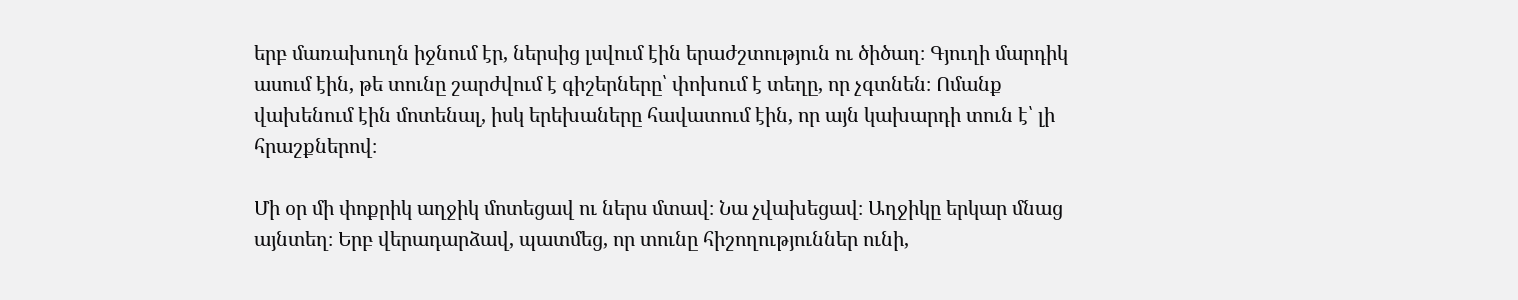երբ մառախուղն իջնում էր, ներսից լսվում էին երաժշտություն ու ծիծաղ։ Գյուղի մարդիկ ասում էին, թե տունը շարժվում է գիշերները՝ փոխում է տեղը, որ չգտնեն։ Ոմանք վախենում էին մոտենալ, իսկ երեխաները հավատում էին, որ այն կախարդի տուն է՝ լի հրաշքներով։

Մի օր մի փոքրիկ աղջիկ մոտեցավ ու ներս մտավ։ Նա չվախեցավ։ Աղջիկը երկար մնաց այնտեղ։ Երբ վերադարձավ, պատմեց, որ տունը հիշողություններ ունի,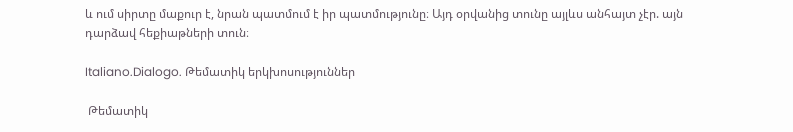և ում սիրտը մաքուր է, նրան պատմում է իր պատմությունը։ Այդ օրվանից տունը այլևս անհայտ չէր. այն դարձավ հեքիաթների տուն։

Italiano.Dialogo. Թեմատիկ երկխոսություններ

 Թեմատիկ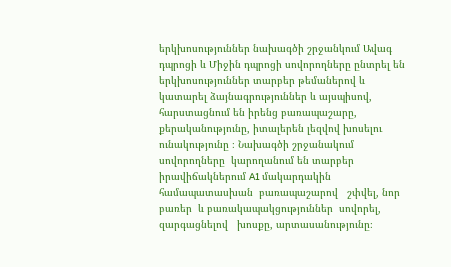երկխոսություններ նախագծի շրջանկում Ավագ դպրոցի և Միջին դպրոցի սովորողները ընտրել են երկխոսություններ տարբեր թեմաներով և կատարել ձայնագրություններ և այսպիսով, հարստացնում են իրենց բառապաշարը, քերականությունը, իտալերեն լեզվով խոսելու ունակությունը ։ Նախագծի շրջանակում սովորողները  կարողանում են տարբեր իրավիճակներում A1 մակարդակին համապատասխան  բառապաշարով   շփվել, նոր  բառեր  և բառակապակցություններ  սովորել, զարգացնելով   խոսքը, արտասանությունը։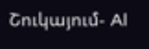Շուկայում- Al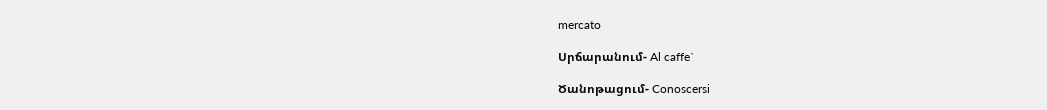mercato

Սրճարանում- Al caffe`

Ծանոթացում- Conoscersi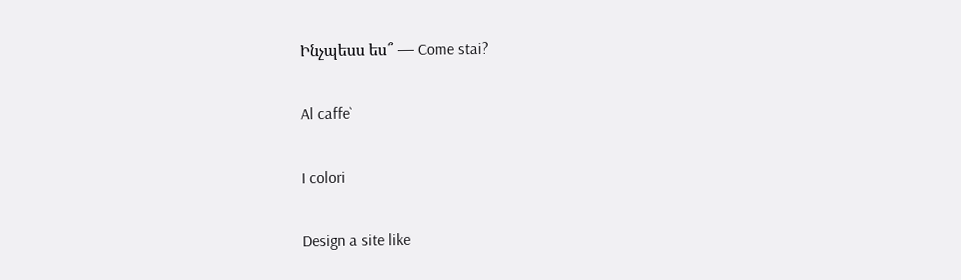Ինչպեսս ես՞ — Come stai?

Al caffe`

I colori

Design a site like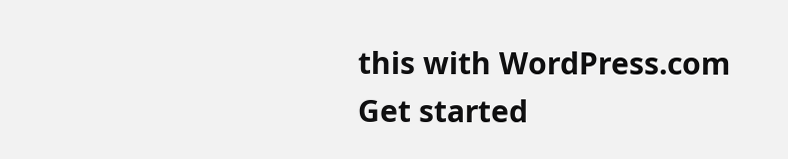this with WordPress.com
Get started